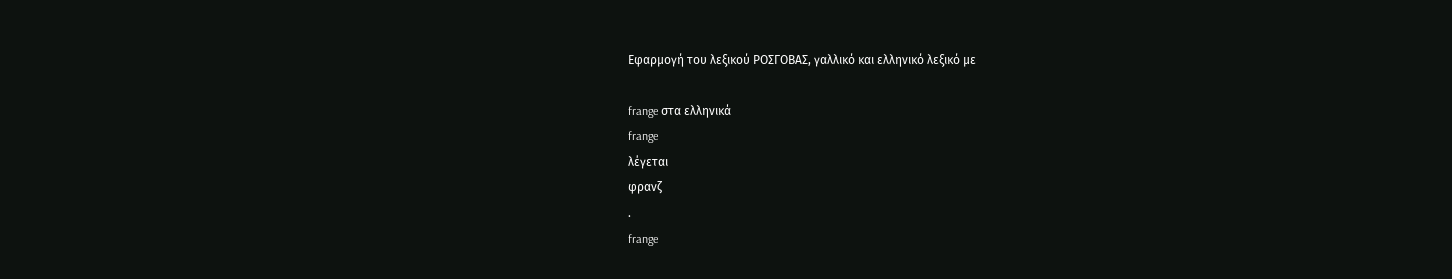Εφαρμογή του λεξικού ΡΟΣΓΟΒΑΣ, γαλλικό και ελληνικό λεξικό με

frange στα ελληνικά
frange
λέγεται
φρανζ
.
frange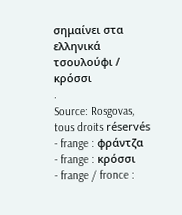σημαίνει στα ελληνικά
τσουλούφι / κρόσσι
.
Source: Rosgovas, tous droits réservés
- frange : φράντζα
- frange : κρόσσι
- frange / fronce :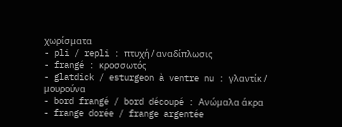χωρίσματα
- pli / repli : πτυχή / αναδίπλωσις
- frangé : κροσσωτός
- glatdick / esturgeon à ventre nu : γλαντίκ / μουρούνα
- bord frangé / bord découpé : Aνώμαλα άκρα
- frange dorée / frange argentée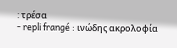: τρέσα
- repli frangé : ινώδης ακρολοφία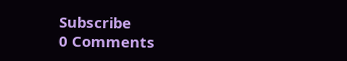Subscribe
0 Comments